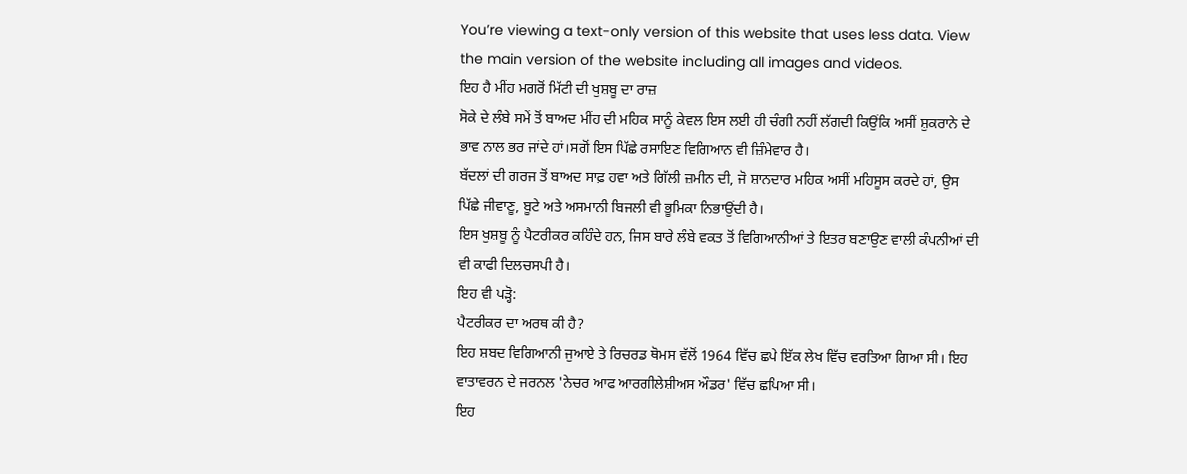You’re viewing a text-only version of this website that uses less data. View the main version of the website including all images and videos.
ਇਹ ਹੈ ਮੀਂਹ ਮਗਰੋਂ ਮਿੱਟੀ ਦੀ ਖੁਸ਼ਬੂ ਦਾ ਰਾਜ਼
ਸੋਕੇ ਦੇ ਲੰਬੇ ਸਮੇਂ ਤੋਂ ਬਾਅਦ ਮੀਂਹ ਦੀ ਮਹਿਕ ਸਾਨੂੰ ਕੇਵਲ ਇਸ ਲਈ ਹੀ ਚੰਗੀ ਨਹੀਂ ਲੱਗਦੀ ਕਿਉਂਕਿ ਅਸੀਂ ਸ਼ੁਕਰਾਨੇ ਦੇ ਭਾਵ ਨਾਲ ਭਰ ਜਾਂਦੇ ਹਾਂ।ਸਗੋਂ ਇਸ ਪਿੱਛੇ ਰਸਾਇਣ ਵਿਗਿਆਨ ਵੀ ਜ਼ਿੰਮੇਵਾਰ ਹੈ।
ਬੱਦਲਾਂ ਦੀ ਗਰਜ ਤੋਂ ਬਾਅਦ ਸਾਫ਼ ਹਵਾ ਅਤੇ ਗਿੱਲੀ ਜ਼ਮੀਨ ਦੀ, ਜੋ ਸ਼ਾਨਦਾਰ ਮਹਿਕ ਅਸੀਂ ਮਹਿਸੂਸ ਕਰਦੇ ਹਾਂ, ਉਸ ਪਿੱਛੇ ਜੀਵਾਣੂ, ਬੂਟੇ ਅਤੇ ਅਸਮਾਨੀ ਬਿਜਲੀ ਵੀ ਭੂਮਿਕਾ ਨਿਭਾਉਂਦੀ ਹੈ।
ਇਸ ਖੁਸ਼ਬੂ ਨੂੰ ਪੈਟਰੀਕਰ ਕਹਿੰਦੇ ਹਨ, ਜਿਸ ਬਾਰੇ ਲੰਬੇ ਵਕਤ ਤੋਂ ਵਿਗਿਆਨੀਆਂ ਤੇ ਇਤਰ ਬਣਾਉਣ ਵਾਲੀ ਕੰਪਨੀਆਂ ਦੀ ਵੀ ਕਾਫੀ ਦਿਲਚਸਪੀ ਹੈ।
ਇਹ ਵੀ ਪੜ੍ਹੋ:
ਪੈਟਰੀਕਰ ਦਾ ਅਰਥ ਕੀ ਹੈ?
ਇਹ ਸ਼ਬਦ ਵਿਗਿਆਨੀ ਜੁਆਏ ਤੇ ਰਿਚਰਡ ਥੋਮਸ ਵੱਲੋਂ 1964 ਵਿੱਚ ਛਪੇ ਇੱਕ ਲੇਖ ਵਿੱਚ ਵਰਤਿਆ ਗਿਆ ਸੀ। ਇਹ ਵਾਤਾਵਰਨ ਦੇ ਜਰਨਲ 'ਨੇਚਰ ਆਫ ਆਰਗੀਲੇਸ਼ੀਅਸ ਔਡਰ' ਵਿੱਚ ਛਪਿਆ ਸੀ।
ਇਹ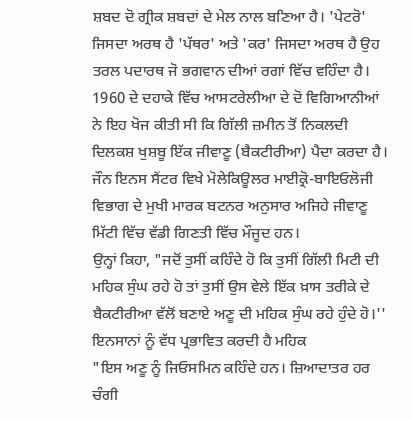ਸ਼ਬਦ ਦੋ ਗ੍ਰੀਕ ਸ਼ਬਦਾਂ ਦੇ ਮੇਲ ਨਾਲ ਬਣਿਆ ਹੈ। 'ਪੇਟਰੋ' ਜਿਸਦਾ ਅਰਥ ਹੈ 'ਪੱਥਰ' ਅਤੇ 'ਕਰ' ਜਿਸਦਾ ਅਰਥ ਹੈ ਉਹ ਤਰਲ ਪਦਾਰਥ ਜੋ ਭਗਵਾਨ ਦੀਆਂ ਰਗਾਂ ਵਿੱਚ ਵਹਿੰਦਾ ਹੈ।
1960 ਦੇ ਦਹਾਕੇ ਵਿੱਚ ਆਸਟਰੇਲੀਆ ਦੇ ਦੋ ਵਿਗਿਆਨੀਆਂ ਨੇ ਇਹ ਖੋਜ ਕੀਤੀ ਸੀ ਕਿ ਗਿੱਲੀ ਜ਼ਮੀਨ ਤੋਂ ਨਿਕਲਦੀ ਦਿਲਕਸ਼ ਖੁਸ਼ਬੂ ਇੱਕ ਜੀਵਾਣੂ (ਬੈਕਟੀਰੀਆ) ਪੈਦਾ ਕਰਦਾ ਹੈ।
ਜੌਨ ਇਨਸ ਸੈਂਟਰ ਵਿਖੇ ਮੋਲੇਕਿਊਲਰ ਮਾਈਕ੍ਰੋ-ਬਾਇਓਲੋਜੀ ਵਿਭਾਗ ਦੇ ਮੁਖੀ ਮਾਰਕ ਬਟਨਰ ਅਨੁਸਾਰ ਅਜਿਹੇ ਜੀਵਾਣੂ ਮਿੱਟੀ ਵਿੱਚ ਵੱਡੀ ਗਿਣਤੀ ਵਿੱਚ ਮੌਜੂਦ ਹਨ।
ਉਨ੍ਹਾਂ ਕਿਹਾ, "ਜਦੋਂ ਤੁਸੀਂ ਕਹਿੰਦੇ ਹੋ ਕਿ ਤੁਸੀਂ ਗਿੱਲੀ ਮਿਟੀ ਦੀ ਮਹਿਕ ਸੁੰਘ ਰਹੇ ਹੋ ਤਾਂ ਤੁਸੀਂ ਉਸ ਵੇਲੇ ਇੱਕ ਖ਼ਾਸ ਤਰੀਕੇ ਦੇ ਬੈਕਟੀਰੀਆ ਵੱਲੋਂ ਬਣਾਏ ਅਣੂ ਦੀ ਮਹਿਕ ਸੁੰਘ ਰਹੇ ਹੁੰਦੇ ਹੋ।''
ਇਨਸਾਨਾਂ ਨੂੰ ਵੱਧ ਪ੍ਰਭਾਵਿਤ ਕਰਦੀ ਹੈ ਮਹਿਕ
"ਇਸ ਅਣੂ ਨੂੰ ਜਿਓਸਮਿਨ ਕਹਿੰਦੇ ਹਨ। ਜ਼ਿਆਦਾਤਰ ਹਰ ਚੰਗੀ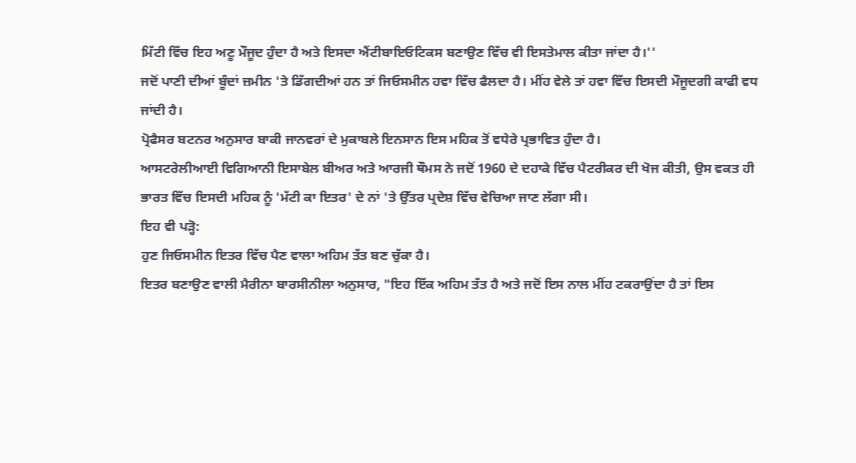ਮਿੱਟੀ ਵਿੱਚ ਇਹ ਅਣੂ ਮੌਜੂਦ ਹੁੰਦਾ ਹੈ ਅਤੇ ਇਸਦਾ ਐਂਟੀਬਾਇਓਟਿਕਸ ਬਣਾਉਣ ਵਿੱਚ ਵੀ ਇਸਤੇਮਾਲ ਕੀਤਾ ਜਾਂਦਾ ਹੈ।''
ਜਦੋਂ ਪਾਣੀ ਦੀਆਂ ਬੂੰਦਾਂ ਜ਼ਮੀਨ 'ਤੇ ਡਿੱਗਦੀਆਂ ਹਨ ਤਾਂ ਜਿਓਸਮੀਨ ਹਵਾ ਵਿੱਚ ਫੈਲਦਾ ਹੈ। ਮੀਂਹ ਵੇਲੇ ਤਾਂ ਹਵਾ ਵਿੱਚ ਇਸਦੀ ਮੌਜੂਦਗੀ ਕਾਫੀ ਵਧ ਜਾਂਦੀ ਹੈ।
ਪ੍ਰੋਫੈਸਰ ਬਟਨਰ ਅਨੁਸਾਰ ਬਾਕੀ ਜਾਨਵਰਾਂ ਦੇ ਮੁਕਾਬਲੇ ਇਨਸਾਨ ਇਸ ਮਹਿਕ ਤੋਂ ਵਧੇਰੇ ਪ੍ਰਭਾਵਿਤ ਹੁੰਦਾ ਹੈ।
ਆਸਟਰੇਲੀਆਈ ਵਿਗਿਆਨੀ ਇਸਾਬੇਲ ਬੀਅਰ ਅਤੇ ਆਰਜੀ ਥੌਮਸ ਨੇ ਜਦੋਂ 1960 ਦੇ ਦਹਾਕੇ ਵਿੱਚ ਪੈਟਰੀਕਰ ਦੀ ਖੋਜ ਕੀਤੀ, ਉਸ ਵਕਤ ਹੀ ਭਾਰਤ ਵਿੱਚ ਇਸਦੀ ਮਹਿਕ ਨੂੰ 'ਮੱਟੀ ਕਾ ਇਤਰ' ਦੇ ਨਾਂ 'ਤੇ ਉੱਤਰ ਪ੍ਰਦੇਸ਼ ਵਿੱਚ ਵੇਚਿਆ ਜਾਣ ਲੱਗਾ ਸੀ।
ਇਹ ਵੀ ਪੜ੍ਹੋ:
ਹੁਣ ਜਿਓਸਮੀਨ ਇਤਰ ਵਿੱਚ ਪੈਣ ਵਾਲਾ ਅਹਿਮ ਤੱਤ ਬਣ ਚੁੱਕਾ ਹੈ।
ਇਤਰ ਬਣਾਉਣ ਵਾਲੀ ਮੈਰੀਨਾ ਬਾਰਸੀਨੀਲਾ ਅਨੁਸਾਰ, "ਇਹ ਇੱਕ ਅਹਿਮ ਤੱਤ ਹੈ ਅਤੇ ਜਦੋਂ ਇਸ ਨਾਲ ਮੀਂਹ ਟਕਰਾਉਂਦਾ ਹੈ ਤਾਂ ਇਸ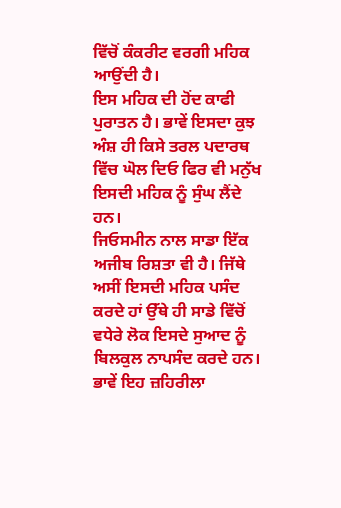ਵਿੱਚੋਂ ਕੰਕਰੀਟ ਵਰਗੀ ਮਹਿਕ ਆਉਂਦੀ ਹੈ।
ਇਸ ਮਹਿਕ ਦੀ ਹੋਂਦ ਕਾਫੀ ਪੁਰਾਤਨ ਹੈ। ਭਾਵੇਂ ਇਸਦਾ ਕੁਝ ਅੰਸ਼ ਹੀ ਕਿਸੇ ਤਰਲ ਪਦਾਰਥ ਵਿੱਚ ਘੋਲ ਦਿਓ ਫਿਰ ਵੀ ਮਨੁੱਖ ਇਸਦੀ ਮਹਿਕ ਨੂੰ ਸੁੰਘ ਲੈਂਦੇ ਹਨ।
ਜਿਓਸਮੀਨ ਨਾਲ ਸਾਡਾ ਇੱਕ ਅਜੀਬ ਰਿਸ਼ਤਾ ਵੀ ਹੈ। ਜਿੱਥੇ ਅਸੀਂ ਇਸਦੀ ਮਹਿਕ ਪਸੰਦ ਕਰਦੇ ਹਾਂ ਉੱਥੇ ਹੀ ਸਾਡੇ ਵਿੱਚੋਂ ਵਧੇਰੇ ਲੋਕ ਇਸਦੇ ਸੁਆਦ ਨੂੰ ਬਿਲਕੁਲ ਨਾਪਸੰਦ ਕਰਦੇ ਹਨ।
ਭਾਵੇਂ ਇਹ ਜ਼ਹਿਰੀਲਾ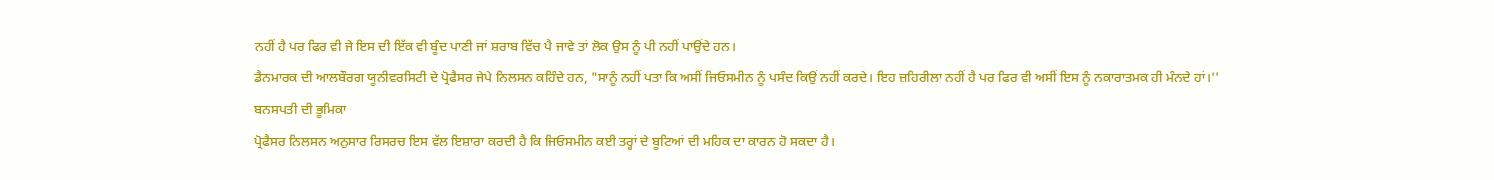ਨਹੀਂ ਹੈ ਪਰ ਫਿਰ ਵੀ ਜੇ ਇਸ ਦੀ ਇੱਕ ਵੀ ਬੂੰਦ ਪਾਣੀ ਜਾਂ ਸ਼ਰਾਬ ਵਿੱਚ ਪੈ ਜਾਵੇ ਤਾਂ ਲੋਕ ਉਸ ਨੂੰ ਪੀ ਨਹੀਂ ਪਾਉਂਦੇ ਹਨ।
ਡੈਨਮਾਰਕ ਦੀ ਆਲਬੌਰਗ ਯੂਨੀਵਰਸਿਟੀ ਦੇ ਪ੍ਰੋਫੈਸਰ ਜੇਪੇ ਨਿਲਸਨ ਕਹਿੰਦੇ ਹਨ, "ਸਾਨੂੰ ਨਹੀਂ ਪਤਾ ਕਿ ਅਸੀਂ ਜਿਓਸਮੀਨ ਨੂੰ ਪਸੰਦ ਕਿਉਂ ਨਹੀਂ ਕਰਦੇ। ਇਹ ਜ਼ਹਿਰੀਲਾ ਨਹੀਂ ਹੈ ਪਰ ਫਿਰ ਵੀ ਅਸੀਂ ਇਸ ਨੂੰ ਨਕਾਰਾਤਮਕ ਹੀ ਮੰਨਦੇ ਹਾਂ।''
ਬਨਸਪਤੀ ਦੀ ਭੂਮਿਕਾ
ਪ੍ਰੋਫੈਸਰ ਨਿਲਸਨ ਅਨੁਸਾਰ ਰਿਸਰਚ ਇਸ ਵੱਲ ਇਸ਼ਾਰਾ ਕਰਦੀ ਹੈ ਕਿ ਜਿਓਸਮੀਨ ਕਈ ਤਰ੍ਹਾਂ ਦੇ ਬੂਟਿਆਂ ਦੀ ਮਹਿਕ ਦਾ ਕਾਰਨ ਹੋ ਸਕਦਾ ਹੈ।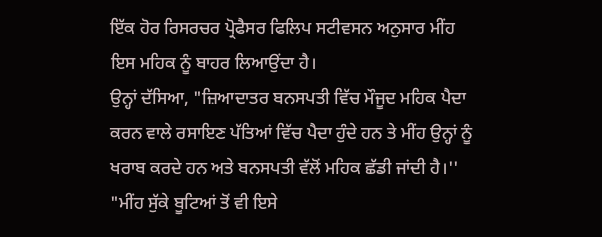ਇੱਕ ਹੋਰ ਰਿਸਰਚਰ ਪ੍ਰੋਫੈਸਰ ਫਿਲਿਪ ਸਟੀਵਸਨ ਅਨੁਸਾਰ ਮੀਂਹ ਇਸ ਮਹਿਕ ਨੂੰ ਬਾਹਰ ਲਿਆਉਂਦਾ ਹੈ।
ਉਨ੍ਹਾਂ ਦੱਸਿਆ, "ਜ਼ਿਆਦਾਤਰ ਬਨਸਪਤੀ ਵਿੱਚ ਮੌਜੂਦ ਮਹਿਕ ਪੈਦਾ ਕਰਨ ਵਾਲੇ ਰਸਾਇਣ ਪੱਤਿਆਂ ਵਿੱਚ ਪੈਦਾ ਹੁੰਦੇ ਹਨ ਤੇ ਮੀਂਹ ਉਨ੍ਹਾਂ ਨੂੰ ਖਰਾਬ ਕਰਦੇ ਹਨ ਅਤੇ ਬਨਸਪਤੀ ਵੱਲੋਂ ਮਹਿਕ ਛੱਡੀ ਜਾਂਦੀ ਹੈ।''
"ਮੀਂਹ ਸੁੱਕੇ ਬੂਟਿਆਂ ਤੋਂ ਵੀ ਇਸੇ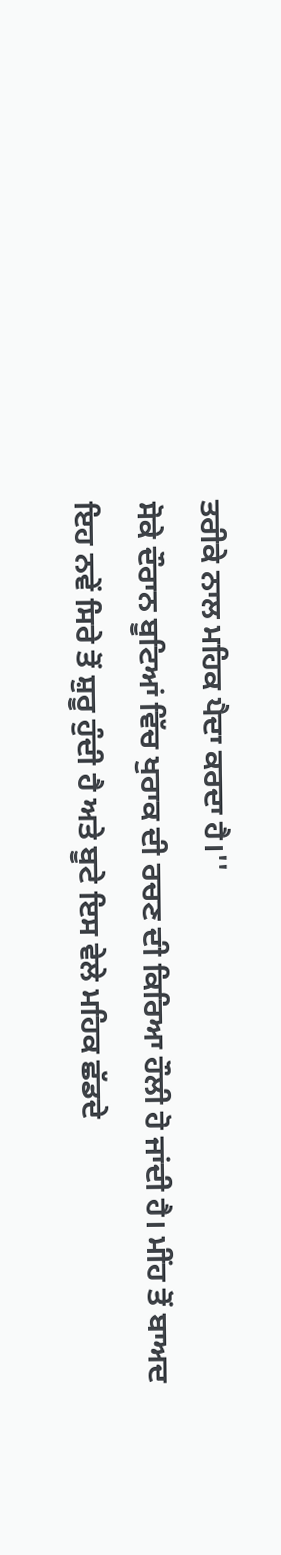ਤਰੀਕੇ ਨਾਲ ਮਹਿਕ ਪੈਦਾ ਕਰਦਾ ਹੈ।''
ਸੋਕੇ ਦੌਰਾਨ ਬੂਟਿਆਂ ਵਿੱਚ ਖੁਰਾਕ ਦੀ ਰਚਣ ਦੀ ਕਿਰਿਆ ਹੌਲੀ ਹੋ ਜਾਂਦੀ ਹੈ। ਮੀਂਹ ਤੋਂ ਬਾਅਦ ਇਹ ਨਵੇਂ ਸਿਰੇ ਤੋਂ ਸ਼ੁਰੂ ਹੁੰਦੀ ਹੈ ਅਤੇ ਬੂਟੇ ਇਸ ਵੇਲੇ ਮਹਿਕ ਛੱਡਦੇ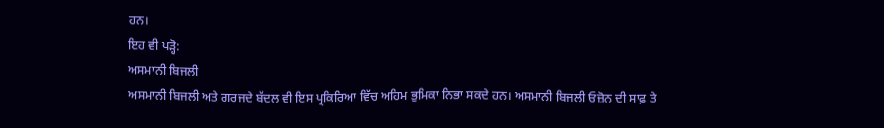ਹਨ।
ਇਹ ਵੀ ਪੜ੍ਹੋ:
ਅਸਮਾਨੀ ਬਿਜਲੀ
ਅਸਮਾਨੀ ਬਿਜਲੀ ਅਤੇ ਗਰਜਦੇ ਬੱਦਲ ਵੀ ਇਸ ਪ੍ਰਕਿਰਿਆ ਵਿੱਚ ਅਹਿਮ ਭੁਮਿਕਾ ਨਿਭਾ ਸਕਦੇ ਹਨ। ਅਸਮਾਨੀ ਬਿਜਲੀ ਓਜ਼ੋਨ ਦੀ ਸਾਫ਼ ਤੇ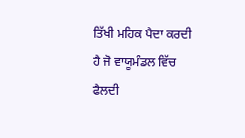ਤਿੱਖੀ ਮਹਿਕ ਪੈਦਾ ਕਰਦੀ ਹੈ ਜੋ ਵਾਯੂਮੰਡਲ ਵਿੱਚ ਫੈਲਦੀ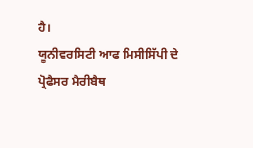ਹੈ।
ਯੂਨੀਵਰਸਿਟੀ ਆਫ ਮਿਸੀਸਿੱਪੀ ਦੇ ਪ੍ਰੋਫੈਸਰ ਮੈਰੀਬੈਥ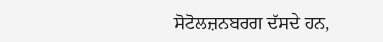ਸੋਟੋਲਜ਼ਨਬਰਗ ਦੱਸਦੇ ਹਨ,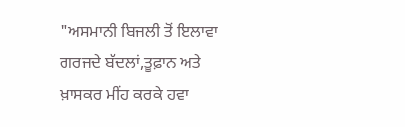"ਅਸਮਾਨੀ ਬਿਜਲੀ ਤੋਂ ਇਲਾਵਾ ਗਰਜਦੇ ਬੱਦਲਾਂ,ਤੂਫ਼ਾਨ ਅਤੇ ਖ਼ਾਸਕਰ ਮੀਂਹ ਕਰਕੇ ਹਵਾ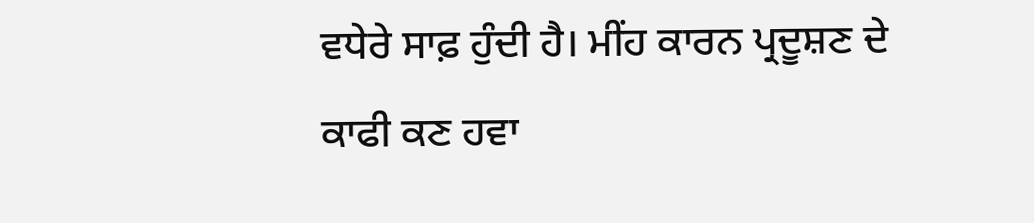ਵਧੇਰੇ ਸਾਫ਼ ਹੁੰਦੀ ਹੈ। ਮੀਂਹ ਕਾਰਨ ਪ੍ਰਦੂਸ਼ਣ ਦੇ ਕਾਫੀ ਕਣ ਹਵਾ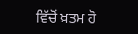ਵਿੱਚੋਂ ਖ਼ਤਮ ਹੋ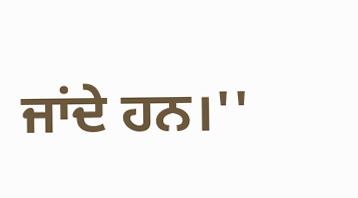ਜਾਂਦੇ ਹਨ।''